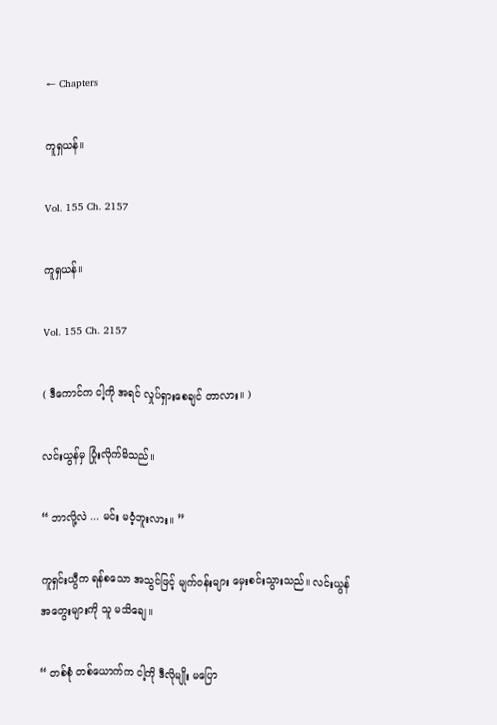← Chapters

ကူရှယန်။

Vol. 155 Ch. 2157

ကူရှယန်။

Vol. 155 Ch. 2157

( ဒီကောင်က ငါ့ကို အရင် လှုပ်ရှားစေချင် တာလား။ )

လင်းယွန်မှ ပြုံးလိုက်မိသည်။

“ ဘာလို့လဲ ... မင်း မဝံ့ဘူးလား။ ”

ကူရှင်းယွီက ရန်စသော အသွင်ဖြင့် မျက်ဝန်းများ မှေးစင်းသွားသည်။ လင်းယွန် အတွေးများကို သူ မသိချေ။

“ တစ်စုံ တစ်ယောက်က ငါ့ကို ဒီလိုမျိုး မပြော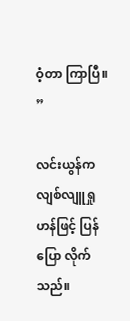ဝံ့တာ ကြာပြီ။ ”

လင်းယွန်က လျစ်လျူရှုဟန်ဖြင့် ပြန်ပြော လိုက်သည်။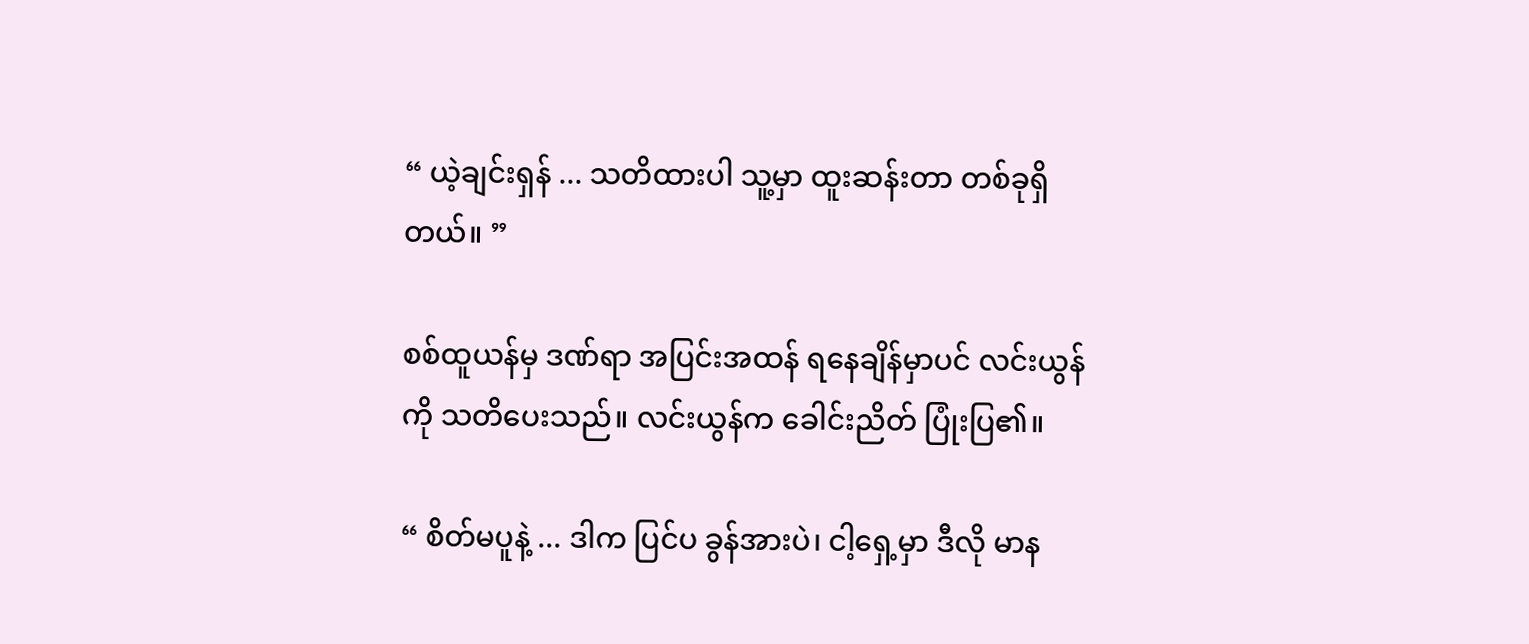“ ယဲ့ချင်းရှန် ... သတိထားပါ သူ့မှာ ထူးဆန်းတာ တစ်ခုရှိတယ်။ ”

စစ်ထူယန်မှ ဒဏ်ရာ အပြင်းအထန် ရနေချိန်မှာပင် လင်းယွန်ကို သတိပေးသည်။ လင်းယွန်က ခေါင်းညိတ် ပြုံးပြ၏။

“ စိတ်မပူနဲ့ ... ဒါက ပြင်ပ ခွန်အားပဲ၊ ငါ့ရှေ့မှာ ဒီလို မာန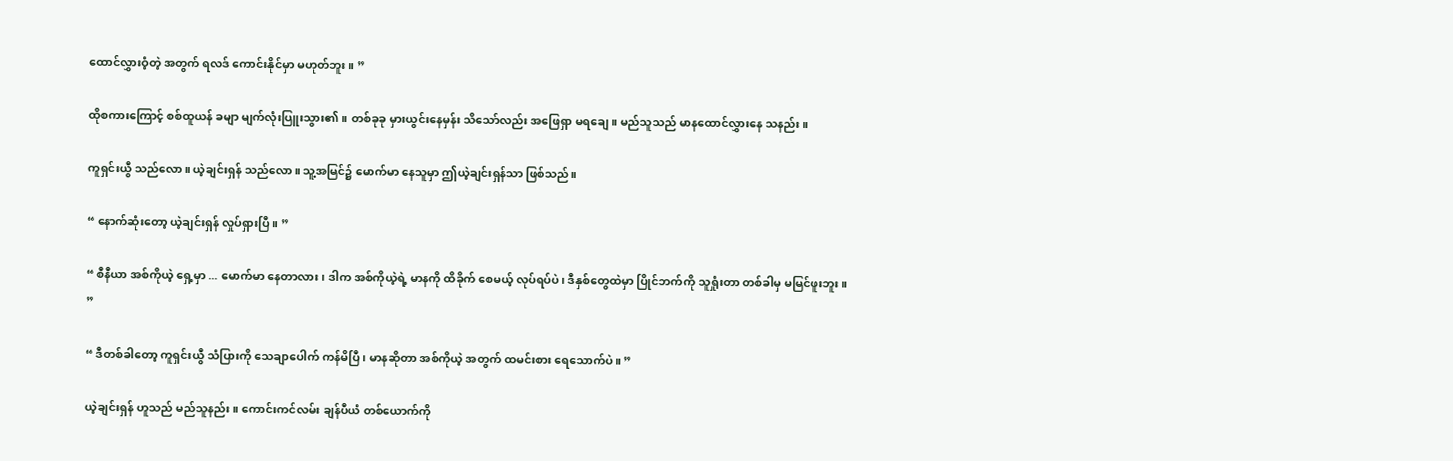ထောင်လွှားဝံ့တဲ့ အတွက် ရလဒ် ကောင်းနိုင်မှာ မဟုတ်ဘူး။ ”

ထိုစကားကြောင့် စစ်ထူယန် ခမျာ မျက်လုံးပြူးသွား၏။ တစ်ခုခု မှားယွင်းနေမှန်း သိသော်လည်း အဖြေရှာ မရချေ။ မည်သူသည် မာနထောင်လွှားနေ သနည်း။

ကူရှင်းယွီ သည်လော။ ယဲ့ချင်းရှန် သည်လော။ သူ့အမြင်၌ မောက်မာ နေသူမှာ ဤယဲ့ချင်းရှန်သာ ဖြစ်သည်။

“ နောက်ဆုံးတော့ ယဲ့ချင်းရှန် လှုပ်ရှားပြီ။ ”

“ စီနီယာ အစ်ကိုယဲ့ ရှေ့မှာ ... မောက်မာ နေတာလား၊ ဒါက အစ်ကိုယဲ့ရဲ့ မာနကို ထိခိုက် စေမယ့် လုပ်ရပ်ပဲ၊ ဒီနှစ်တွေထဲမှာ ပြိုင်ဘက်ကို သူရှုံးတာ တစ်ခါမှ မမြင်ဖူးဘူး။ ”

“ ဒီတစ်ခါတော့ ကူရှင်းယွီ သံပြားကို သေချာပေါက် ကန်မိပြီ၊ မာနဆိုတာ အစ်ကိုယဲ့ အတွက် ထမင်းစား ရေသောက်ပဲ။ ”

ယဲ့ချင်းရှန် ဟူသည် မည်သူနည်း။ ကောင်းကင်လမ်း ချန်ပီယံ တစ်ယောက်ကို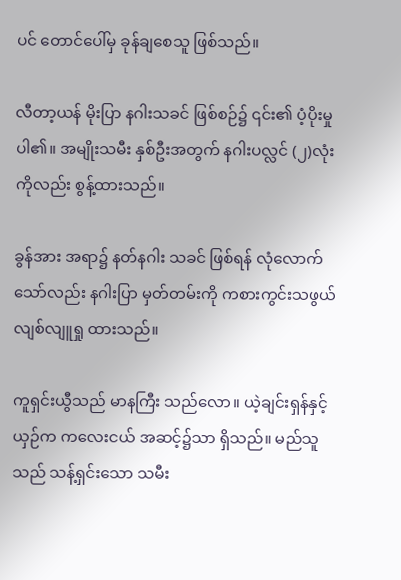ပင် တောင်ပေါ်မှ ခုန်ချစေသူ ဖြစ်သည်။

လီတာ့ယန် မိုးပြာ နဂါးသခင် ဖြစ်စဉ်၌ ၎င်း၏ ပံ့ပိုးမှုပါ၏။ အမျိုးသမီး နှစ်ဦးအတွက် နဂါးပလ္လင် (၂)လုံး ကိုလည်း စွန့်ထားသည်။

ခွန်အား အရာ၌ နတ်နဂါး သခင် ဖြစ်ရန် လုံလောက် သော်လည်း နဂါးပြာ မှတ်တမ်းကို ကစားကွင်းသဖွယ် လျစ်လျူရှု ထားသည်။

ကူရှင်းယွီသည် မာနကြီး သည်လော။ ယဲ့ချင်းရှန်နှင့် ယှဉ်က ကလေးငယ် အဆင့်၌သာ ရှိသည်။ မည်သူသည် သန့်ရှင်းသော သမီး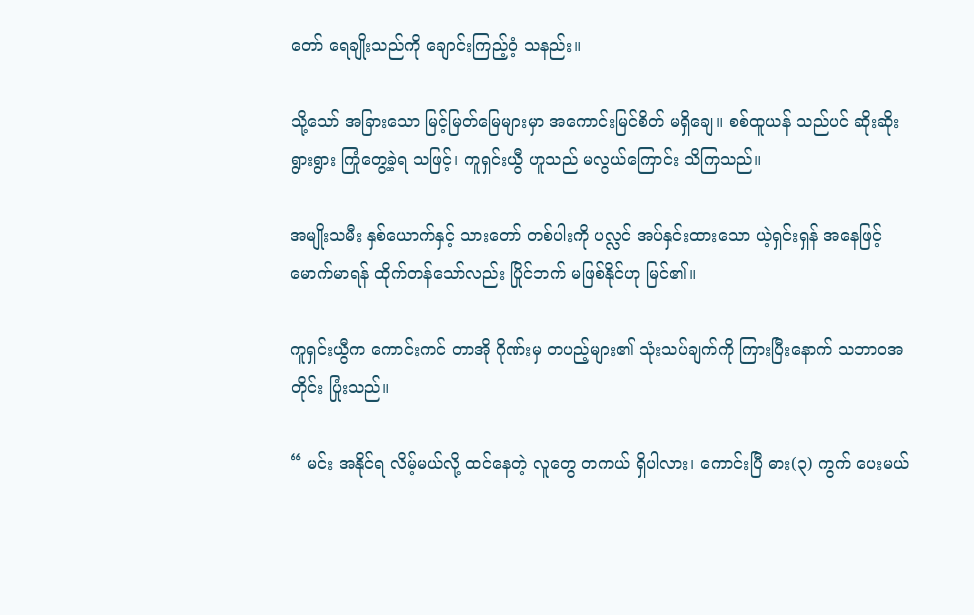တော် ရေချိုးသည်ကို ချောင်းကြည့်ဝံ့ သနည်း။

သို့သော် အခြားသော မြင့်မြတ်မြေများမှာ အကောင်းမြင်စိတ် မရှိချေ။ စစ်ထူယန် သည်ပင် ဆိုးဆိုးရွားရွား ကြုံတွေ့ခဲ့ရ သဖြင့်၊ ကူရှင်းယွီ ဟူသည် မလွယ်ကြောင်း သိကြသည်။

အမျိုးသမီး နှစ်ယောက်နှင့် သားတော် တစ်ပါးကို ပလ္လင် အပ်နှင်းထားသော ယဲ့ရှင်းရှန် အနေဖြင့် မောက်မာရန် ထိုက်တန်သော်လည်း ပြိုင်ဘက် မဖြစ်နိုင်ဟု မြင်၏။

ကူရှင်းယွီက ကောင်းကင် တာအို ဂိုဏ်းမှ တပည့်များ၏ သုံးသပ်ချက်ကို ကြားပြီးနောက် သဘာဝအတိုင်း ပြုံးသည်။

“ မင်း အနိုင်ရ လိမ့်မယ်လို့ ထင်နေတဲ့ လူတွေ တကယ် ရှိပါလား၊ ကောင်းပြီ ဓား(၃) ကွက် ပေးမယ်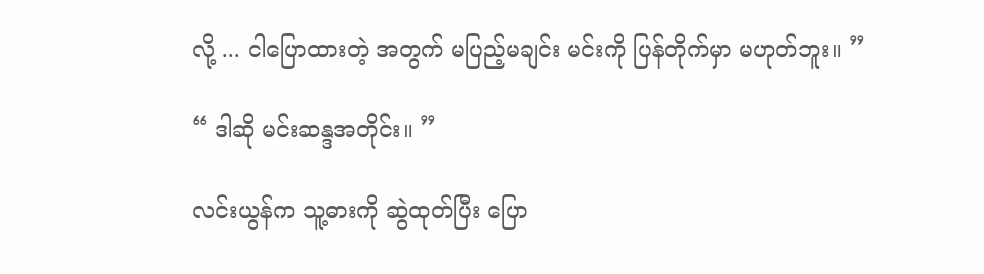လို့ ... ငါပြောထားတဲ့ အတွက် မပြည့်မချင်း မင်းကို ပြန်တိုက်မှာ မဟုတ်ဘူး။ ”

“ ဒါဆို မင်းဆန္ဒအတိုင်း။ ”

လင်းယွန်က သူ့ဓားကို ဆွဲထုတ်ပြီး ပြော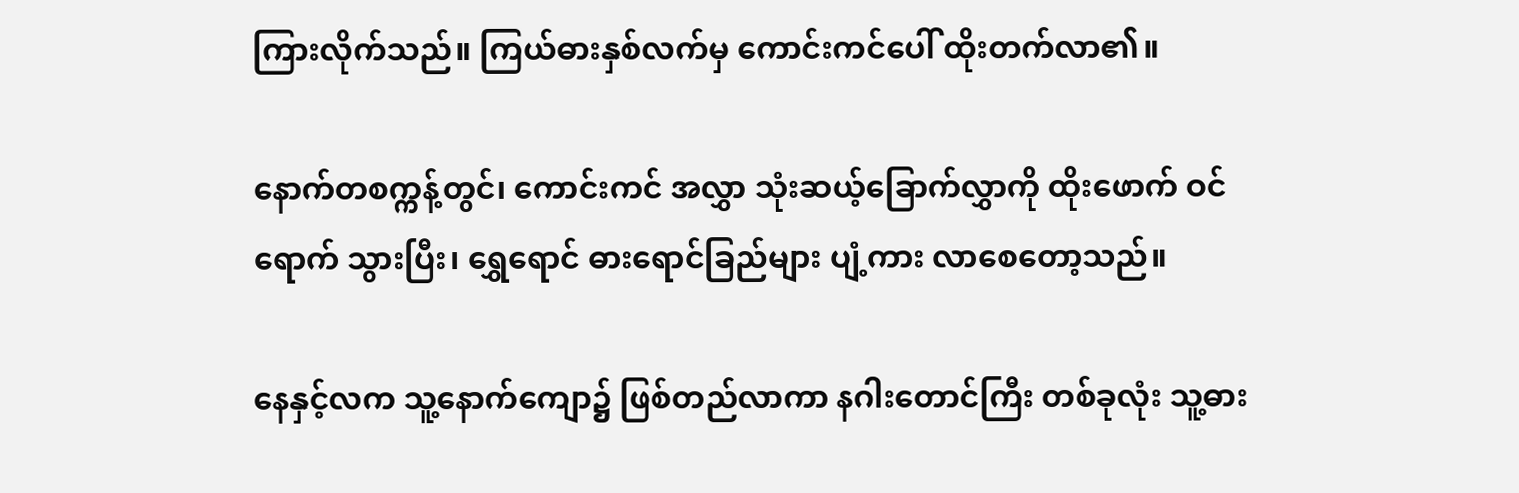ကြားလိုက်သည်။ ကြယ်ဓားနှစ်လက်မှ ကောင်းကင်ပေါ် ထိုးတက်လာ၏။

နောက်တစက္ကန့်တွင်၊ ကောင်းကင် အလွှာ သုံးဆယ့်ခြောက်လွှာကို ထိုးဖောက် ဝင်ရောက် သွားပြီး၊ ရွှေရောင် ဓားရောင်ခြည်များ ပျံ့ကား လာစေတော့သည်။

နေနှင့်လက သူ့နောက်ကျော၌ ဖြစ်တည်လာကာ နဂါးတောင်ကြီး တစ်ခုလုံး သူ့ဓား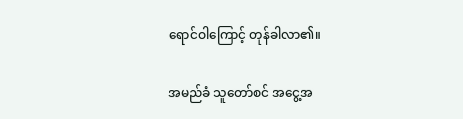ရောင်ဝါကြောင့် တုန်ခါလာ၏။

အမည်ခံ သူတော်စင် အငွေ့အ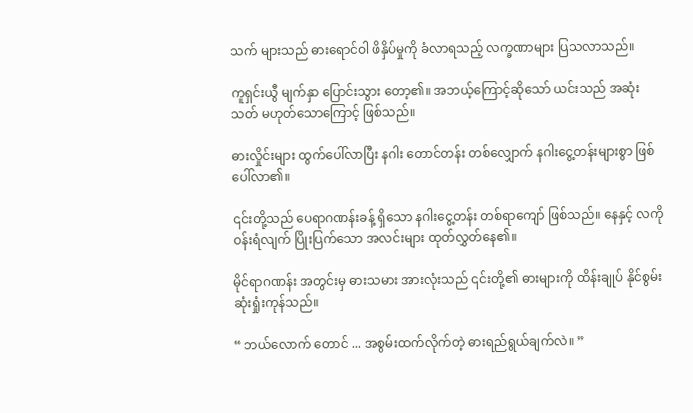သက် များသည် ဓားရောင်ဝါ ဖိနှိပ်မှုကို ခံလာရသည့် လက္ခဏာများ ပြသလာသည်။

ကူရှင်းယွီ မျက်နှာ ပြောင်းသွား တော့၏။ အဘယ့်ကြောင့်ဆိုသော် ယင်းသည် အဆုံးသတ် မဟုတ်သောကြောင့် ဖြစ်သည်။

ဓားလှိုင်းများ ထွက်ပေါ်လာပြီး နဂါး တောင်တန်း တစ်လျှောက် နဂါးငွေ့တန်းများစွာ ဖြစ်ပေါ်လာ၏။

၎င်းတို့သည် ပေရာဂဏန်းခန့် ရှိသော နဂါးငွေ့တန်း တစ်ရာကျော် ဖြစ်သည်။ နေနှင့် လကို ဝန်းရံလျက် ပြိုးပြက်သော အလင်းများ ထုတ်လွှတ်နေ၏။

မိုင်ရာဂဏန်း အတွင်းမှ ဓားသမား အားလုံးသည် ၎င်းတို့၏ ဓားများကို ထိန်းချုပ် နိုင်စွမ်း ဆုံးရှုံးကုန်သည်။

“ ဘယ်လောက် တောင် ... အစွမ်းထက်လိုက်တဲ့ ဓားရည်ရွယ်ချက်လဲ။ ”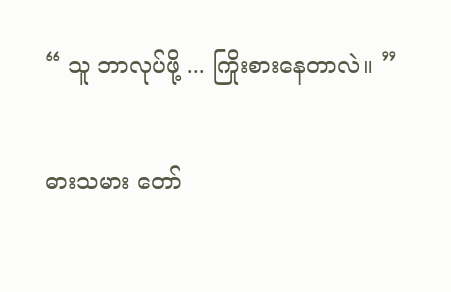“ သူ ဘာလုပ်ဖို့ ... ကြိုးစားနေတာလဲ။ ”

ဓားသမား တော်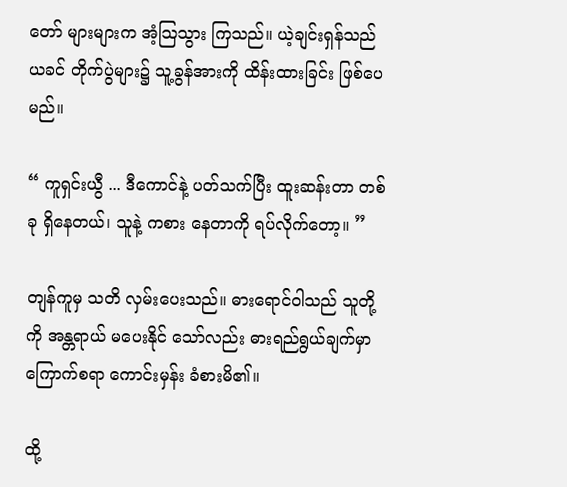တော် များများက အံ့သြသွား ကြသည်။ ယဲ့ချင်းရှန်သည် ယခင် တိုက်ပွဲများ၌ သူ့ခွန်အားကို ထိန်းထားခြင်း ဖြစ်ပေမည်။

“ ကူရှင်းယွီ ... ဒီကောင်နဲ့ ပတ်သက်ပြီး ထူးဆန်းတာ တစ်ခု ရှိနေတယ်၊ သူနဲ့ ကစား နေတာကို ရပ်လိုက်တော့။ ”

တျန်ကူမှ သတိ လှမ်းပေးသည်။ ဓားရောင်ဝါသည် သူတို့ကို အန္တရာယ် မပေးနိုင် သော်လည်း ဓားရည်ရွယ်ချက်မှာ ကြောက်စရာ ကောင်းမှန်း ခံစားမိ၏။

ထို့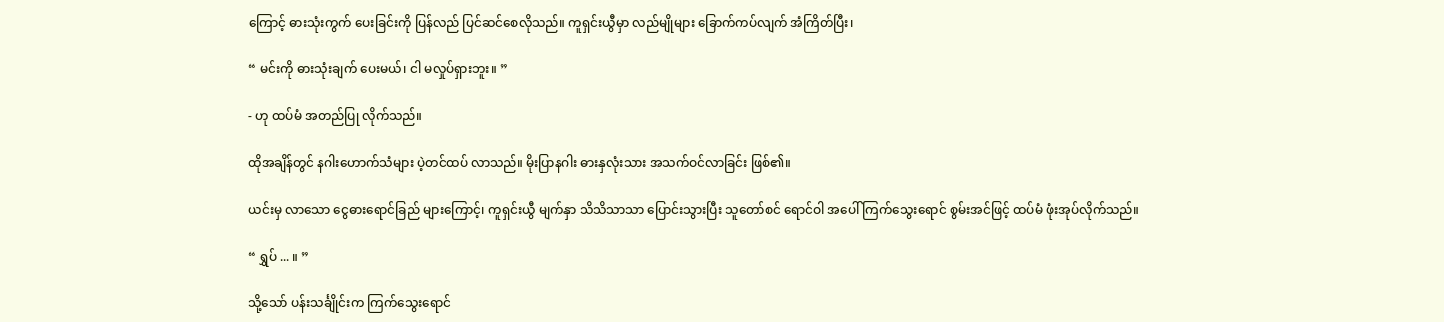ကြောင့် ဓားသုံးကွက် ပေးခြင်းကို ပြန်လည် ပြင်ဆင်စေလိုသည်။ ကူရှင်းယွီမှာ လည်မျိုများ ခြောက်ကပ်လျက် အံကြိတ်ပြီး၊

“ မင်းကို ဓားသုံးချက် ပေးမယ်၊ ငါ မလှုပ်ရှားဘူး။ ”

- ဟု ထပ်မံ အတည်ပြု လိုက်သည်။

ထိုအချိန်တွင် နဂါးဟောက်သံများ ပဲ့တင်ထပ် လာသည်။ မိုးပြာနဂါး ဓားနှလုံးသား အသက်ဝင်လာခြင်း ဖြစ်၏။

ယင်းမှ လာသော ငွေဓားရောင်ခြည် များကြောင့်၊ ကူရှင်းယွီ မျက်နှာ သိသိသာသာ ပြောင်းသွားပြီး သူတော်စင် ရောင်ဝါ အပေါ် ကြက်သွေးရောင် စွမ်းအင်ဖြင့် ထပ်မံ ဖုံးအုပ်လိုက်သည်။

“ ရွှပ် ... ။ ”

သို့သော် ပန်းသင်္ချိုင်းက ကြက်သွေးရောင်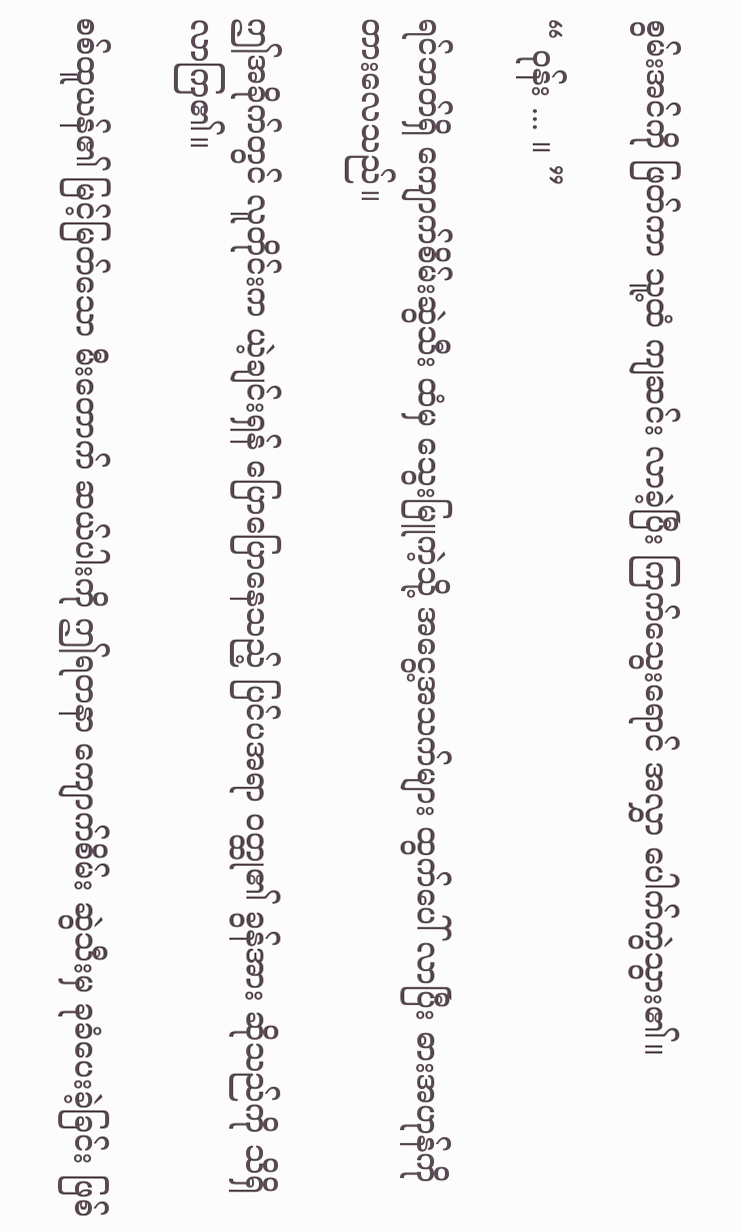စွမ်းအင်ကို ဖြတ်ကာ သူ့ထံ ကျဆင်း လာခဲ့ပြီး ကြက်သွေးရောင် အလွှာ ပေါက်ကွဲသွား၏။

“ ဝုန်း ... ။ ”

ရင်ဘတ်ရှိ ကျောက်စိမ်းဆွဲသီး ထံမှ သွေးမြူကဲ့သို့ အငွေ့အသက်များ ထွက်ပေါ် လာပြီး ဓားအဟုန်ကို တားလေသည်။

ဤအခိုက်တွင် လူတိုင်းက ယဲ့ချင်းရှန် ပြောပြောနေသည့် ပြင်ပအရာ ဝတ္ထု၏ ခွန်အား ဆိုသည်ကို သိရှိလာကြ၏။

စစ်ထူယန်၏ မြင့်မြတ်သော မီးတောက် ဆယ်ပါးကို ဤရတနာ ကျောက်စိမ်း ဆွဲသီးမှ ခုခံပေးခဲ့ခြင်း ဖြစ်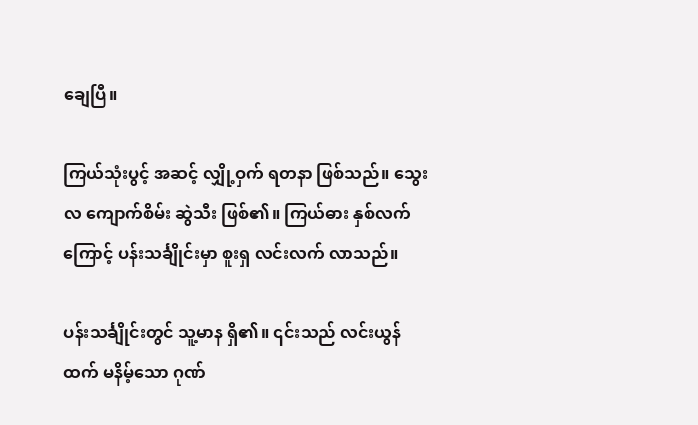ချေပြီ။

ကြယ်သုံးပွင့် အဆင့် လျှို့ဝှက် ရတနာ ဖြစ်သည်။ သွေးလ ကျောက်စိမ်း ဆွဲသီး ဖြစ်၏။ ကြယ်ဓား နှစ်လက်ကြောင့် ပန်းသင်္ချိုင်းမှာ စူးရှ လင်းလက် လာသည်။

ပန်းသင်္ချိုင်းတွင် သူ့မာန ရှိ၏။ ၎င်းသည် လင်းယွန်ထက် မနိမ့်သော ဂုဏ်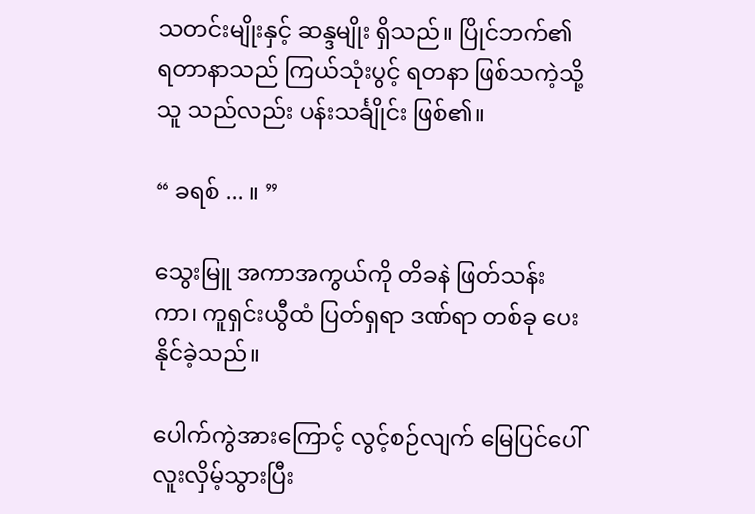သတင်းမျိုးနှင့် ဆန္ဒမျိုး ရှိသည်။ ပြိုင်ဘက်၏ ရတာနာသည် ကြယ်သုံးပွင့် ရတနာ ဖြစ်သကဲ့သို့ သူ သည်လည်း ပန်းသင်္ချိုင်း ဖြစ်၏။

“ ခရစ် ... ။ ”

သွေးမြူ အကာအကွယ်ကို တိခနဲ ဖြတ်သန်းကာ၊ ကူရှင်းယွီထံ ပြတ်ရှရာ ဒဏ်ရာ တစ်ခု ပေးနိုင်ခဲ့သည်။

ပေါက်ကွဲအားကြောင့် လွင့်စဉ်လျက် မြေပြင်ပေါ် လူးလှိမ့်သွားပြီး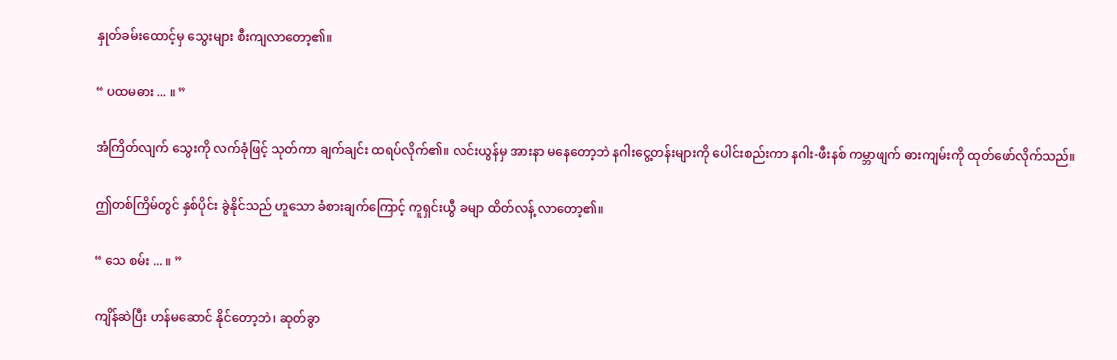နှုတ်ခမ်းထောင့်မှ သွေးများ စီးကျလာတော့၏။

“ ပထမဓား ... ။ ”

အံကြိတ်လျက် သွေးကို လက်ခုံဖြင့် သုတ်ကာ ချက်ချင်း ထရပ်လိုက်၏။ လင်းယွန်မှ အားနာ မနေတော့ဘဲ နဂါးငွေ့တန်းများကို ပေါင်းစည်းကာ နဂါး-ဖီးနစ် ကမ္ဘာဖျက် ဓားကျမ်းကို ထုတ်ဖော်လိုက်သည်။

ဤတစ်ကြိမ်တွင် နှစ်ပိုင်း ခွဲနိုင်သည် ဟူသော ခံစားချက်ကြောင့် ကူရှင်းယွီ ခမျာ ထိတ်လန့် လာတော့၏။

“ သေ စမ်း ... ။ ”

ကျိန်ဆဲပြီး ဟန်မဆောင် နိုင်တော့ဘဲ၊ ဆုတ်ခွာ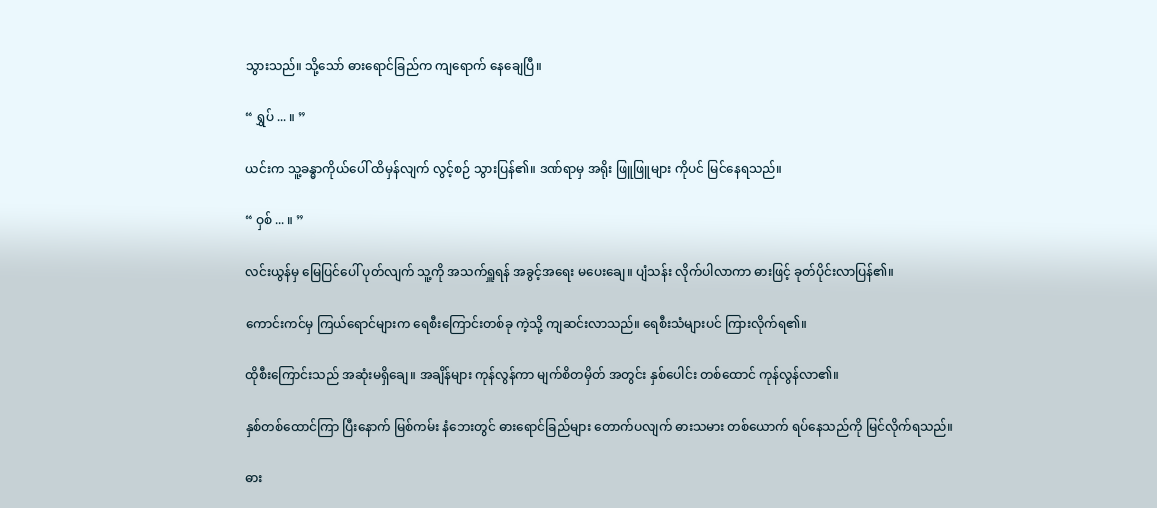သွားသည်။ သို့သော် ဓားရောင်ခြည်က ကျရောက် နေချေပြီ။

“ ရွှပ် ... ။ ”

ယင်းက သူ့ခန္ဓာကိုယ်ပေါ် ထိမှန်လျက် လွင့်စဉ် သွားပြန်၏။ ဒဏ်ရာမှ အရိုး ဖြူဖြူများ ကိုပင် မြင်နေရသည်။

“ ဝှစ် ... ။ ”

လင်းယွန်မှ မြေပြင်ပေါ် ပုတ်လျက် သူ့ကို အသက်ရှူရန် အခွင့်အရေး မပေးချေ။ ပျံသန်း လိုက်ပါလာကာ ဓားဖြင့် ခုတ်ပိုင်းလာပြန်၏။

ကောင်းကင်မှ ကြယ်ရောင်များက ရေစီးကြောင်းတစ်ခု ကဲ့သို့ ကျဆင်းလာသည်။ ရေစီးသံများပင် ကြားလိုက်ရ၏။

ထိုစီးကြောင်းသည် အဆုံးမရှိချေ။ အချိန်များ ကုန်လွန်ကာ မျက်စိတမှိတ် အတွင်း နှစ်ပေါင်း တစ်ထောင် ကုန်လွန်လာ၏။

နှစ်တစ်ထောင်ကြာ ပြီးနောက် မြစ်ကမ်း နံဘေးတွင် ဓားရောင်ခြည်များ တောက်ပလျက် ဓားသမား တစ်ယောက် ရပ်နေသည်ကို မြင်လိုက်ရသည်။

ဓား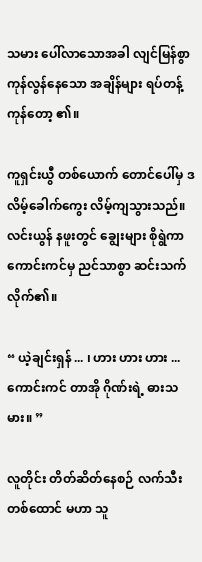သမား ပေါ်လာသောအခါ လျင်မြန်စွာ ကုန်လွန်နေသော အချိန်များ ရပ်တန့် ကုန်တော့ ၏။

ကူရှင်းယွီ တစ်ယောက် တောင်ပေါ်မှ ဒလိမ့်ခေါက်ကွေး လိမ့်ကျသွားသည်။ လင်းယွန် နဖူးတွင် ချွေးများ စိုရွဲကာ ကောင်းကင်မှ ညင်သာစွာ ဆင်းသက်လိုက်၏။

“ ယဲ့ချင်းရှန် ... ၊ ဟား ဟား ဟား ... ကောင်းကင် တာအို ဂိုဏ်းရဲ့ ဓားသမား။ ”

လူတိုင်း တိတ်ဆိတ်နေစဉ် လက်သီး တစ်ထောင် မဟာ သူ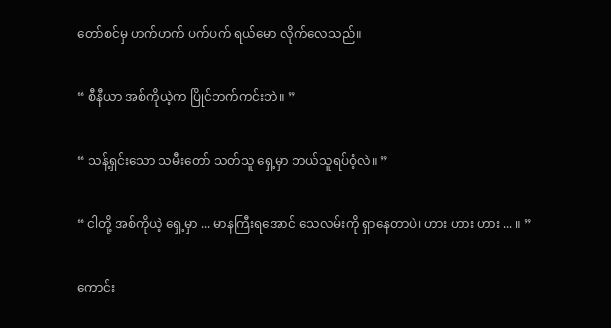တော်စင်မှ ဟက်ဟက် ပက်ပက် ရယ်မော လိုက်လေသည်။

“ စီနီယာ အစ်ကိုယဲ့က ပြိုင်ဘက်ကင်းဘဲ။ ”

“ သန့်ရှင်းသော သမီးတော် သတ်သူ ရှေ့မှာ ဘယ်သူရပ်ဝံ့လဲ။ ”

“ ငါတို့ အစ်ကိုယဲ့ ရှေ့မှာ ... မာနကြီးရအောင် သေလမ်းကို ရှာနေတာပဲ၊ ဟား ဟား ဟား ... ။ ”

ကောင်း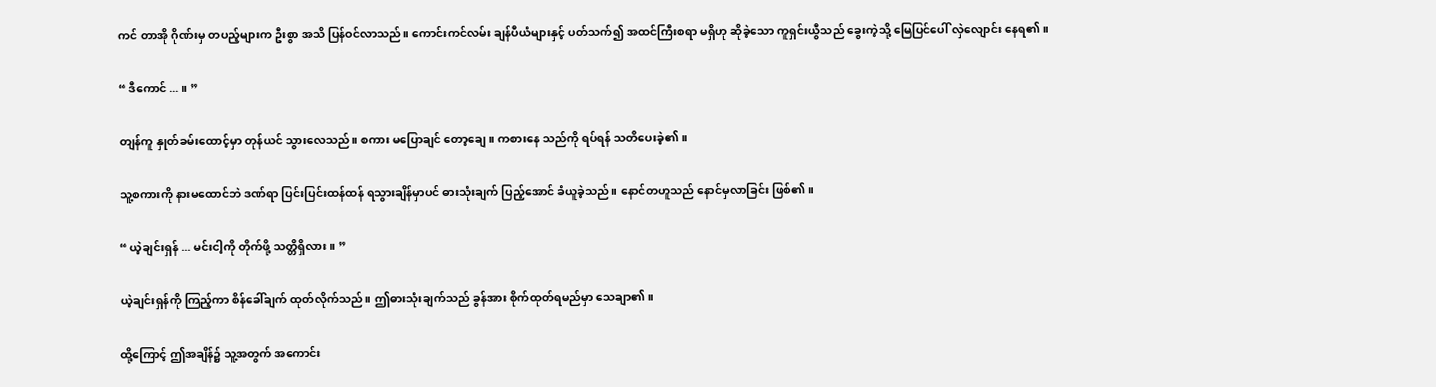ကင် တာအို ဂိုဏ်းမှ တပည့်များက ဦးစွာ အသိ ပြန်ဝင်လာသည်။ ကောင်းကင်လမ်း ချန်ပီယံများနှင့် ပတ်သက်၍ အထင်ကြီးစရာ မရှိဟု ဆိုခဲ့သော ကူရှင်းယွီသည် ခွေးကဲ့သို့ မြေပြင်ပေါ် လှဲလျောင်း နေရ၏။

“ ဒီကောင် ... ။ ”

တျန်ကူ နှုတ်ခမ်းထောင့်မှာ တုန်ယင် သွားလေသည်။ စကား မပြောချင် တော့ချေ။ ကစားနေ သည်ကို ရပ်ရန် သတိပေးခဲ့၏။

သူ့စကားကို နားမထောင်ဘဲ ဒဏ်ရာ ပြင်းပြင်းထန်ထန် ရသွားချိန်မှာပင် ဓားသုံးချက် ပြည့်အောင် ခံယူခဲ့သည်။ နောင်တဟူသည် နောင်မှလာခြင်း ဖြစ်၏။

“ ယဲ့ချင်းရှန် ... မင်းငါ့ကို တိုက်ဖို့ သတ္တိရှိလား။ ”

ယဲ့ချင်းရှန်ကို ကြည့်ကာ စိန်ခေါ်ချက် ထုတ်လိုက်သည်။ ဤဓားသုံးချက်သည် ခွန်အား စိုက်ထုတ်ရမည်မှာ သေချာ၏။

ထို့ကြောင့် ဤအချိန်၌ သူ့အတွက် အကောင်း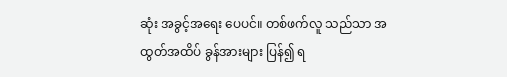ဆုံး အခွင့်အရေး ပေပင်။ တစ်ဖက်လူ သည်သာ အထွတ်အထိပ် ခွန်အားများ ပြန်၍ ရ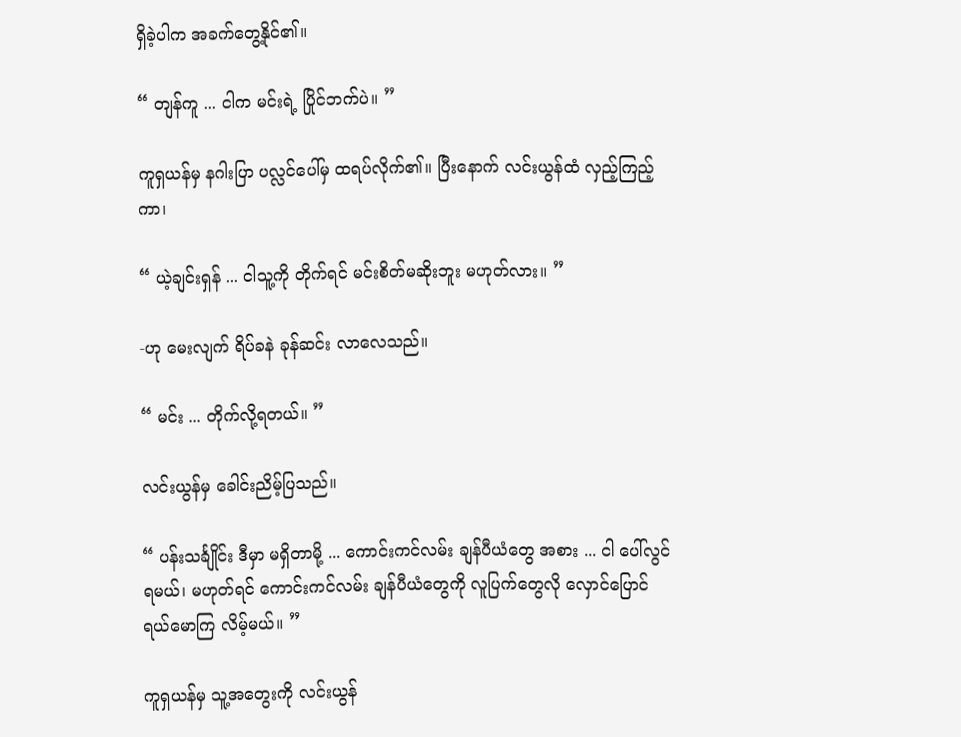ရှိခဲ့ပါက အခက်တွေ့နိုင်၏။

“ တျန်ကူ ... ငါက မင်းရဲ့ ပြိုင်ဘက်ပဲ။ ”

ကူရှယန်မှ နဂါးပြာ ပလ္လင်ပေါ်မှ ထရပ်လိုက်၏။ ပြီးနောက် လင်းယွန်ထံ လှည့်ကြည့်ကာ၊

“ ယဲ့ချင်းရှန် ... ငါသူ့ကို တိုက်ရင် မင်းစိတ်မဆိုးဘူး မဟုတ်လား။ ”

-ဟု မေးလျက် ရိပ်ခနဲ ခုန်ဆင်း လာလေသည်။

“ မင်း ... တိုက်လို့ရတယ်။ ”

လင်းယွန်မှ ခေါင်းညိမ့်ပြသည်။

“ ပန်းသင်္ချိုင်း ဒီမှာ မရှိတာမို့ ... ကောင်းကင်လမ်း ချန်ပီယံတွေ အစား ... ငါ ပေါ်လွင်ရမယ်၊ မဟုတ်ရင် ကောင်းကင်လမ်း ချန်ပီယံတွေကို လူပြက်တွေလို လှောင်ပြောင် ရယ်မောကြ လိမ့်မယ်။ ”

ကူရှယန်မှ သူ့အတွေးကို လင်းယွန်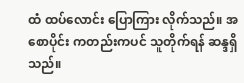ထံ ထပ်လောင်း ပြောကြား လိုက်သည်။ အစောပိုင်း ကတည်းကပင် သူတိုက်ရန် ဆန္ဒရှိသည်။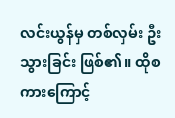လင်းယွန်မှ တစ်လှမ်း ဦးသွားခြင်း ဖြစ်၏။ ထိုစကားကြောင့်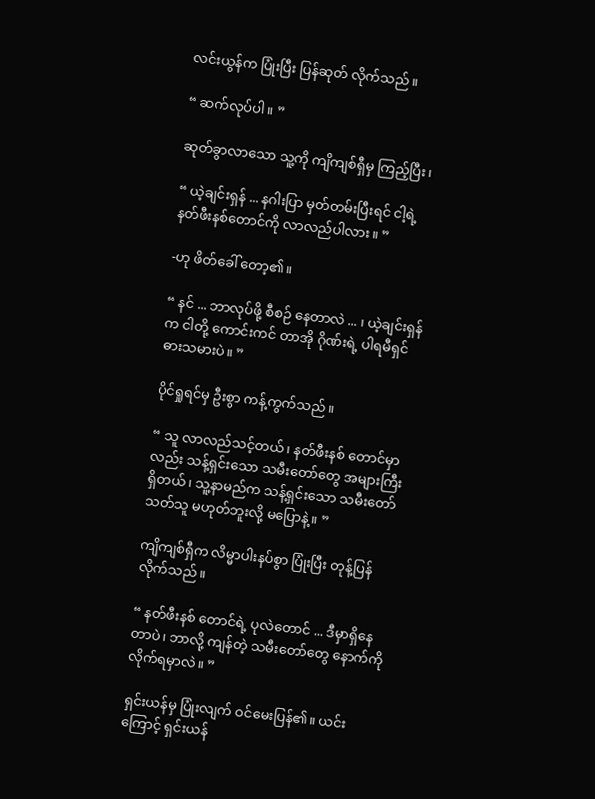လင်းယွန်က ပြုံးပြီး ပြန်ဆုတ် လိုက်သည်။

“ ဆက်လုပ်ပါ။ ”

ဆုတ်ခွာလာသော သူ့ကို ကျိကျစ်ရှီမှ ကြည့်ပြီး၊

“ ယဲ့ချင်းရှန် ... နဂါးပြာ မှတ်တမ်းပြီးရင် ငါ့ရဲ့ နတ်ဖီးနစ်တောင်ကို လာလည်ပါလား။ ”

-ဟု ဖိတ်ခေါ် တော့၏။

“ နင် ... ဘာလုပ်ဖို့ စီစဉ် နေတာလဲ ... ၊ ယဲ့ချင်းရှန်က ငါတို့ ကောင်းကင် တာအို ဂိုဏ်းရဲ့ ပါရမီရှင် ဓားသမားပဲ။ ”

ပိုင်ရှုရင်မှ ဦးစွာ ကန့်ကွက်သည်။

“ သူ လာလည်သင့်တယ်၊ နတ်ဖီးနစ် တောင်မှာလည်း သန့်ရှင်းသော သမီးတော်တွေ အများကြီး ရှိတယ်၊ သူ့နာမည်က သန့်ရှင်းသော သမီးတော် သတ်သူ မဟုတ်ဘူးလို့ မပြောနဲ့။ ”

ကျိကျစ်ရှီက လိမ္မာပါးနပ်စွာ ပြုံးပြီး တုန့်ပြန်လိုက်သည်။

“ နတ်ဖီးနစ် တောင်ရဲ့ ပုလဲတောင် ... ဒီမှာရှိနေတာပဲ၊ ဘာလို့ ကျန်တဲ့ သမီးတော်တွေ နောက်ကို လိုက်ရမှာလဲ။ ”

ရှင်းယန်မှ ပြုံးလျက် ဝင်မေးပြန်၏။ ယင်းကြောင့် ရှင်းယန်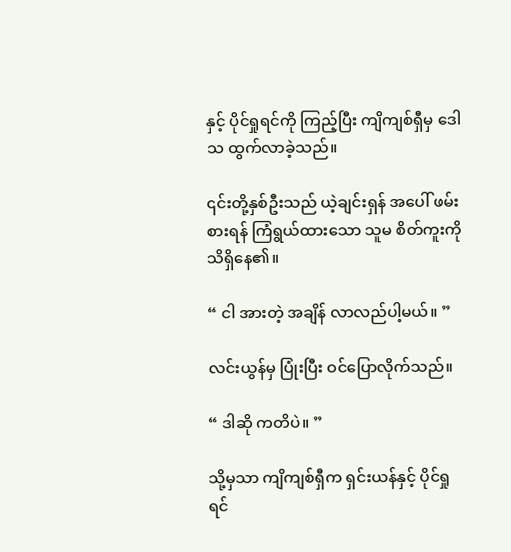နှင့် ပိုင်ရှုရင်ကို ကြည့်ပြီး ကျိကျစ်ရှီမှ ဒေါသ ထွက်လာခဲ့သည်။

၎င်းတို့နှစ်ဦးသည် ယဲ့ချင်းရှန် အပေါ် ဖမ်းစားရန် ကြံရွယ်ထားသော သူမ စိတ်ကူးကို သိရှိနေ၏။

“ ငါ အားတဲ့ အချိန် လာလည်ပါ့မယ်။ ”

လင်းယွန်မှ ပြုံးပြီး ဝင်ပြောလိုက်သည်။

“ ဒါဆို ကတိပဲ။ ”

သို့မှသာ ကျိကျစ်ရှီက ရှင်းယန်နှင့် ပိုင်ရှုရင်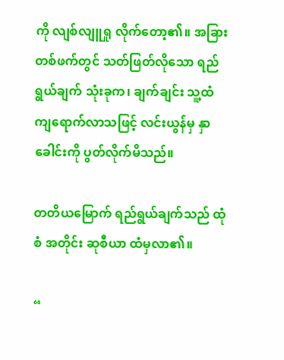ကို လျစ်လျူရှု လိုက်တော့၏။ အခြား တစ်ဖက်တွင် သတ်ဖြတ်လိုသော ရည်ရွယ်ချက် သုံးခုက၊ ချက်ချင်း သူ့ထံ ကျရောက်လာသဖြင့် လင်းယွန်မှ နှာခေါင်းကို ပွတ်လိုက်မိသည်။

တတိယမြောက် ရည်ရွယ်ချက်သည် ထုံစံ အတိုင်း ဆုစီယာ ထံမှလာ၏။

“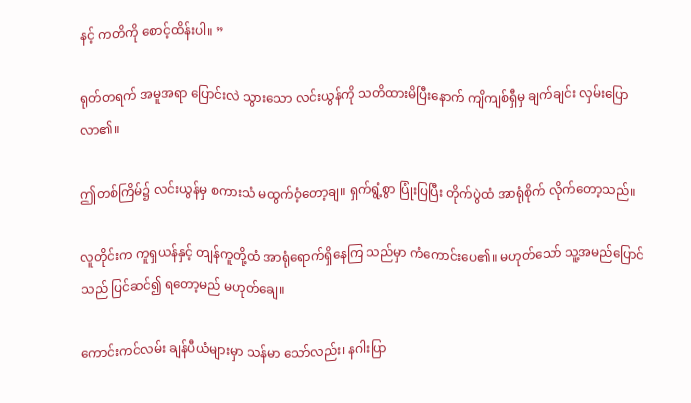နင့် ကတိကို စောင့်ထိန်းပါ။ ”

ရုတ်တရက် အမူအရာ ပြောင်းလဲ သွားသော လင်းယွန်ကို သတိထားမိပြီးနောက် ကျိကျစ်ရှီမှ ချက်ချင်း လှမ်းပြောလာ၏။

ဤတစ်ကြိမ်၌ လင်းယွန်မှ စကားသံ မထွက်ဝံ့တော့ချ။ ရှက်ရွံ့စွာ ပြုံးပြပြီး တိုက်ပွဲထံ အာရုံစိုက် လိုက်တော့သည်။

လူတိုင်းက ကူရှယန်နှင့် တျန်ကူတို့ထံ အာရုံရောက်ရှိနေကြ သည်မှာ ကံကောင်းပေ၏။ မဟုတ်သော် သူ့အမည်ပြောင်သည် ပြင်ဆင်၍ ရတော့မည် မဟုတ်ချေ။

ကောင်းကင်လမ်း ချန်ပီယံများမှာ သန်မာ သော်လည်း၊ နဂါးပြာ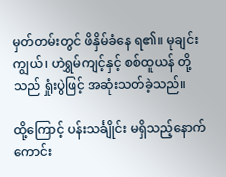မှတ်တမ်းတွင် ဖိနှိမ်ခံနေ ရ၏။ မုချင်းကျွယ်၊ ဟဲရွှမ်ကျင့်နှင့် စစ်ထူယန် တို့သည် ရှုံးပွဲဖြင့် အဆုံးသတ်ခဲ့သည်။

ထို့ကြောင့် ပန်းသင်္ချိုင်း မရှိသည့်နောက် ကောင်း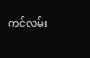ကင်လမ်း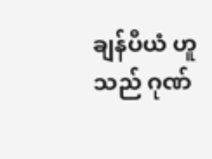ချန်ပီယံ ဟူသည် ဂုဏ်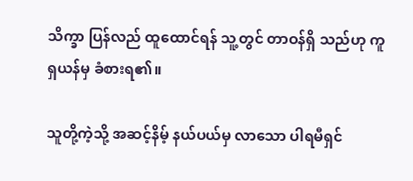သိက္ခာ ပြန်လည် ထူထောင်ရန် သူ့တွင် တာဝန်ရှိ သည်ဟု ကူရှယန်မှ ခံစားရ၏။

သူတို့ကဲ့သို့ အဆင့်နိမ့် နယ်ပယ်မှ လာသော ပါရမီရှင်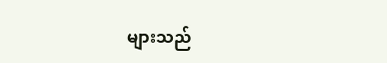များသည်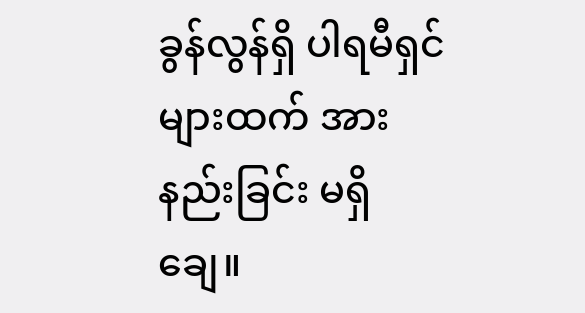ခွန်လွန်ရှိ ပါရမီရှင်များထက် အားနည်းခြင်း မရှိချေ။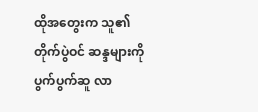ထိုအတွေးက သူ၏ တိုက်ပွဲဝင် ဆန္ဒများကို ပွက်ပွက်ဆူ လာ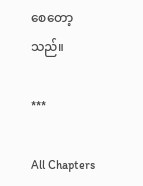စေတော့သည်။

***

All Chapters